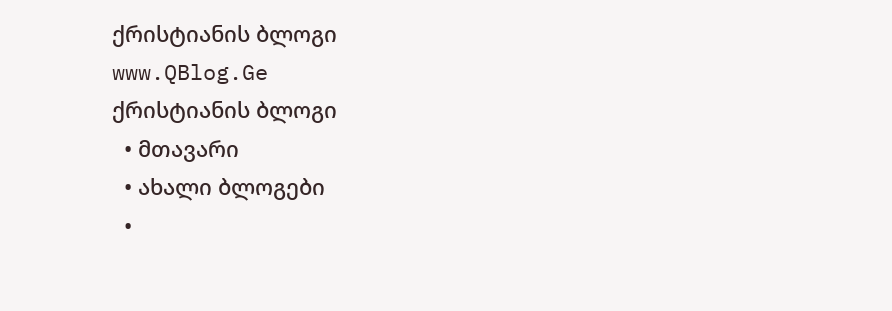ქრისტიანის ბლოგი
www.QBlog.Ge
ქრისტიანის ბლოგი
  • მთავარი
  • ახალი ბლოგები
  •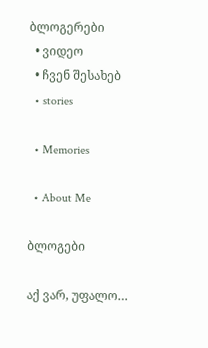ბლოგერები
  • ვიდეო
  • ჩვენ შესახებ
  • stories

  • Memories

  • About Me

ბლოგები

აქ ვარ, უფალო…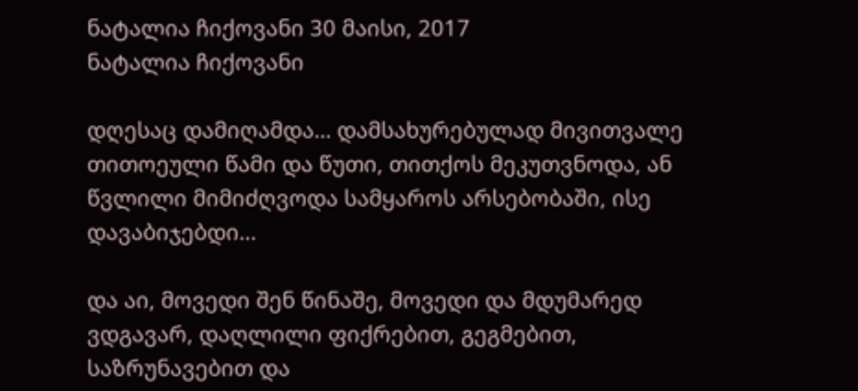ნატალია ჩიქოვანი 30 მაისი, 2017
ნატალია ჩიქოვანი

დღესაც დამიღამდა… დამსახურებულად მივითვალე თითოეული წამი და წუთი, თითქოს მეკუთვნოდა, ან წვლილი მიმიძღვოდა სამყაროს არსებობაში, ისე დავაბიჯებდი…

და აი, მოვედი შენ წინაშე, მოვედი და მდუმარედ ვდგავარ, დაღლილი ფიქრებით, გეგმებით, საზრუნავებით და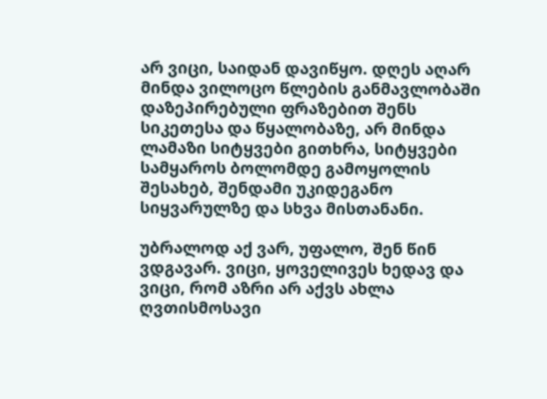არ ვიცი, საიდან დავიწყო. დღეს აღარ მინდა ვილოცო წლების განმავლობაში დაზეპირებული ფრაზებით შენს სიკეთესა და წყალობაზე, არ მინდა ლამაზი სიტყვები გითხრა, სიტყვები სამყაროს ბოლომდე გამოყოლის შესახებ, შენდამი უკიდეგანო სიყვარულზე და სხვა მისთანანი.

უბრალოდ აქ ვარ, უფალო, შენ წინ ვდგავარ. ვიცი, ყოველივეს ხედავ და ვიცი, რომ აზრი არ აქვს ახლა ღვთისმოსავი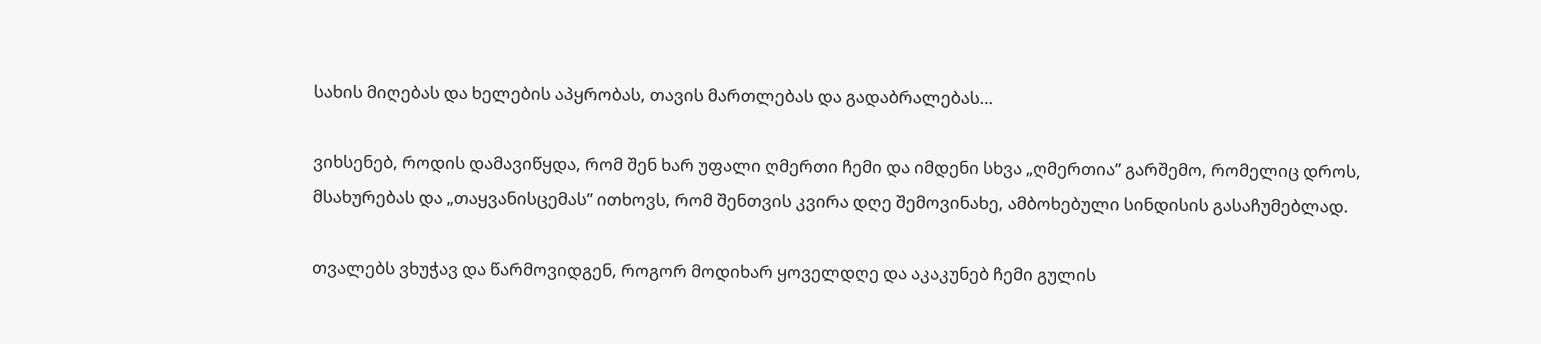სახის მიღებას და ხელების აპყრობას, თავის მართლებას და გადაბრალებას…

ვიხსენებ, როდის დამავიწყდა, რომ შენ ხარ უფალი ღმერთი ჩემი და იმდენი სხვა „ღმერთია” გარშემო, რომელიც დროს, მსახურებას და „თაყვანისცემას” ითხოვს, რომ შენთვის კვირა დღე შემოვინახე, ამბოხებული სინდისის გასაჩუმებლად.

თვალებს ვხუჭავ და წარმოვიდგენ, როგორ მოდიხარ ყოველდღე და აკაკუნებ ჩემი გულის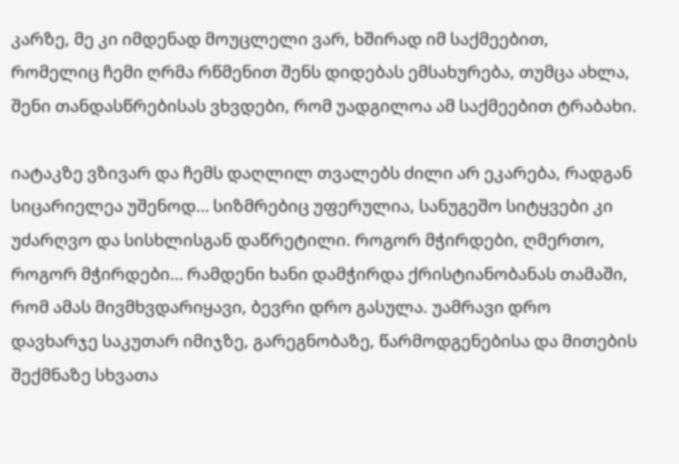კარზე, მე კი იმდენად მოუცლელი ვარ, ხშირად იმ საქმეებით, რომელიც ჩემი ღრმა რწმენით შენს დიდებას ემსახურება, თუმცა ახლა, შენი თანდასწრებისას ვხვდები, რომ უადგილოა ამ საქმეებით ტრაბახი.

იატაკზე ვზივარ და ჩემს დაღლილ თვალებს ძილი არ ეკარება, რადგან სიცარიელეა უშენოდ… სიზმრებიც უფერულია, სანუგეშო სიტყვები კი უძარღვო და სისხლისგან დაწრეტილი. როგორ მჭირდები, ღმერთო, როგორ მჭირდები… რამდენი ხანი დამჭირდა ქრისტიანობანას თამაში, რომ ამას მივმხვდარიყავი, ბევრი დრო გასულა. უამრავი დრო დავხარჯე საკუთარ იმიჯზე, გარეგნობაზე, წარმოდგენებისა და მითების შექმნაზე სხვათა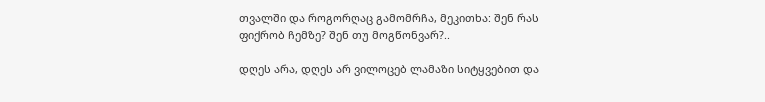თვალში და როგორღაც გამომრჩა, მეკითხა: შენ რას ფიქრობ ჩემზე? შენ თუ მოგწონვარ?..

დღეს არა, დღეს არ ვილოცებ ლამაზი სიტყვებით და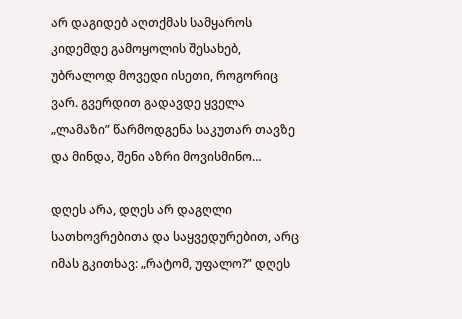არ დაგიდებ აღთქმას სამყაროს კიდემდე გამოყოლის შესახებ, უბრალოდ მოვედი ისეთი, როგორიც ვარ. გვერდით გადავდე ყველა „ლამაზი” წარმოდგენა საკუთარ თავზე და მინდა, შენი აზრი მოვისმინო…

დღეს არა, დღეს არ დაგღლი სათხოვრებითა და საყვედურებით, არც იმას გკითხავ: „რატომ, უფალო?” დღეს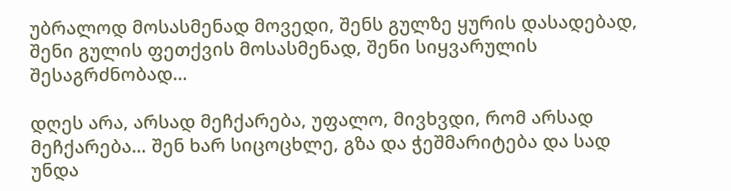უბრალოდ მოსასმენად მოვედი, შენს გულზე ყურის დასადებად, შენი გულის ფეთქვის მოსასმენად, შენი სიყვარულის შესაგრძნობად…

დღეს არა, არსად მეჩქარება, უფალო, მივხვდი, რომ არსად მეჩქარება… შენ ხარ სიცოცხლე, გზა და ჭეშმარიტება და სად უნდა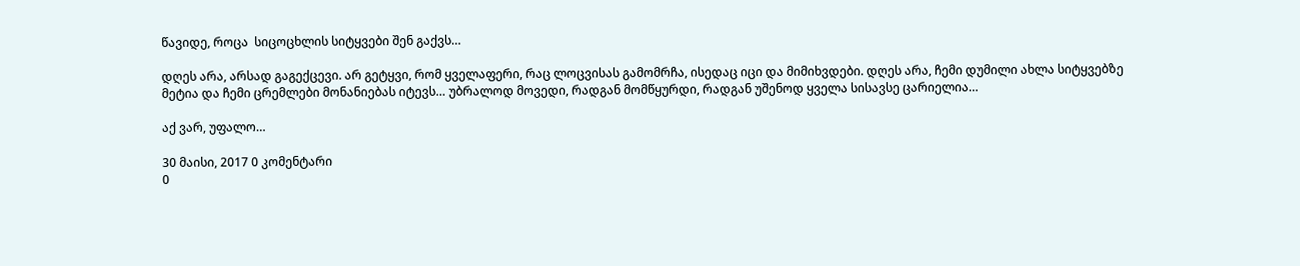წავიდე, როცა  სიცოცხლის სიტყვები შენ გაქვს…

დღეს არა, არსად გაგექცევი. არ გეტყვი, რომ ყველაფერი, რაც ლოცვისას გამომრჩა, ისედაც იცი და მიმიხვდები. დღეს არა, ჩემი დუმილი ახლა სიტყვებზე მეტია და ჩემი ცრემლები მონანიებას იტევს… უბრალოდ მოვედი, რადგან მომწყურდი, რადგან უშენოდ ყველა სისავსე ცარიელია…

აქ ვარ, უფალო…

30 მაისი, 2017 0 კომენტარი
0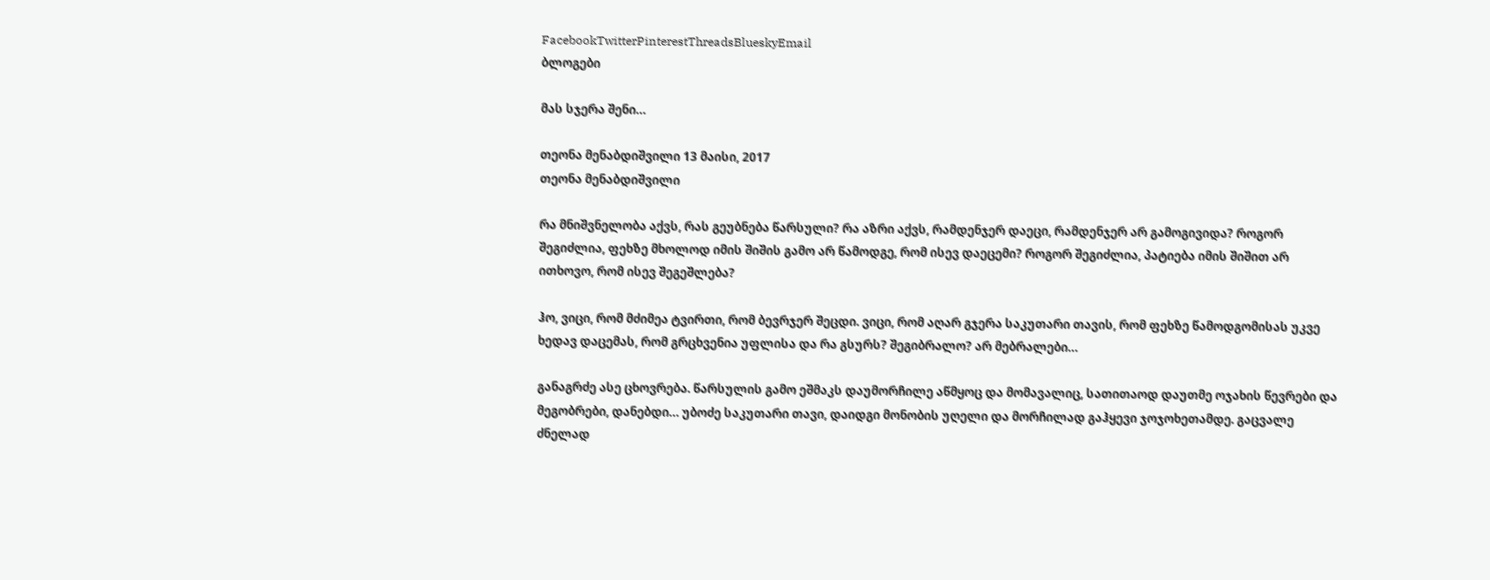FacebookTwitterPinterestThreadsBlueskyEmail
ბლოგები

მას სჯერა შენი…

თეონა მენაბდიშვილი 13 მაისი, 2017
თეონა მენაბდიშვილი

რა მნიშვნელობა აქვს, რას გეუბნება წარსული? რა აზრი აქვს, რამდენჯერ დაეცი, რამდენჯერ არ გამოგივიდა? როგორ შეგიძლია, ფეხზე მხოლოდ იმის შიშის გამო არ წამოდგე, რომ ისევ დაეცემი? როგორ შეგიძლია, პატიება იმის შიშით არ ითხოვო, რომ ისევ შეგეშლება?

ჰო, ვიცი, რომ მძიმეა ტვირთი, რომ ბევრჯერ შეცდი. ვიცი, რომ აღარ გჯერა საკუთარი თავის, რომ ფეხზე წამოდგომისას უკვე ხედავ დაცემას, რომ გრცხვენია უფლისა და რა გსურს? შეგიბრალო? არ მებრალები…

განაგრძე ასე ცხოვრება. წარსულის გამო ეშმაკს დაუმორჩილე აწმყოც და მომავალიც, სათითაოდ დაუთმე ოჯახის წევრები და მეგობრები, დანებდი… უბოძე საკუთარი თავი, დაიდგი მონობის უღელი და მორჩილად გაჰყევი ჯოჯოხეთამდე. გაცვალე ძნელად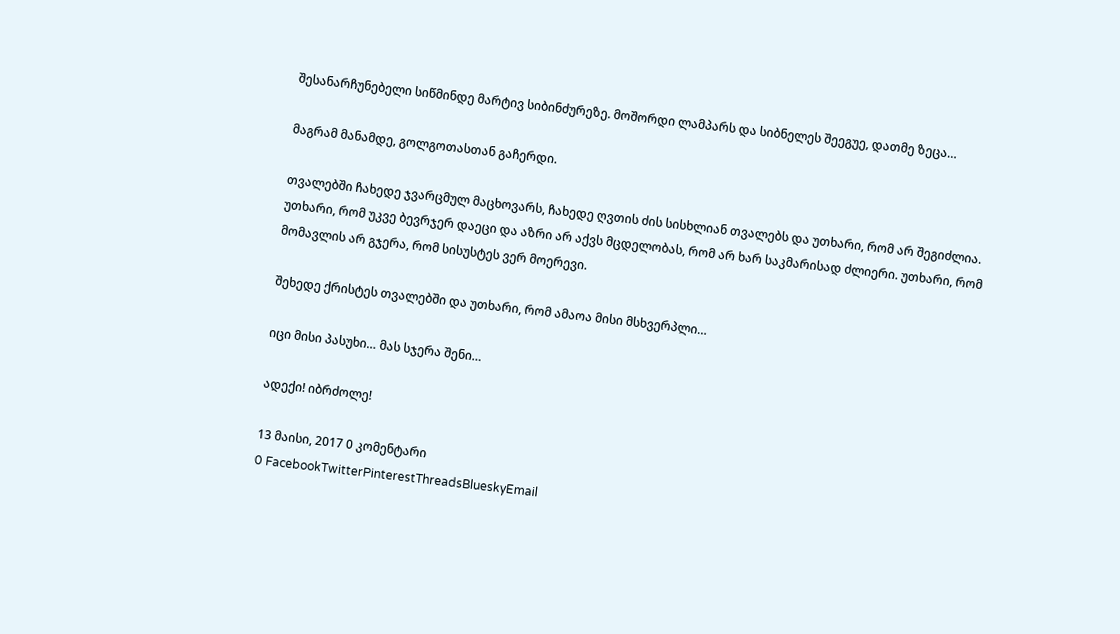შესანარჩუნებელი სიწმინდე მარტივ სიბინძურეზე. მოშორდი ლამპარს და სიბნელეს შეეგუე, დათმე ზეცა…

მაგრამ მანამდე, გოლგოთასთან გაჩერდი.

თვალებში ჩახედე ჯვარცმულ მაცხოვარს, ჩახედე ღვთის ძის სისხლიან თვალებს და უთხარი, რომ არ შეგიძლია. უთხარი, რომ უკვე ბევრჯერ დაეცი და აზრი არ აქვს მცდელობას, რომ არ ხარ საკმარისად ძლიერი. უთხარი, რომ მომავლის არ გჯერა, რომ სისუსტეს ვერ მოერევი.

შეხედე ქრისტეს თვალებში და უთხარი, რომ ამაოა მისი მსხვერპლი…

იცი მისი პასუხი… მას სჯერა შენი…

ადექი! იბრძოლე!

13 მაისი, 2017 0 კომენტარი
0 FacebookTwitterPinterestThreadsBlueskyEmail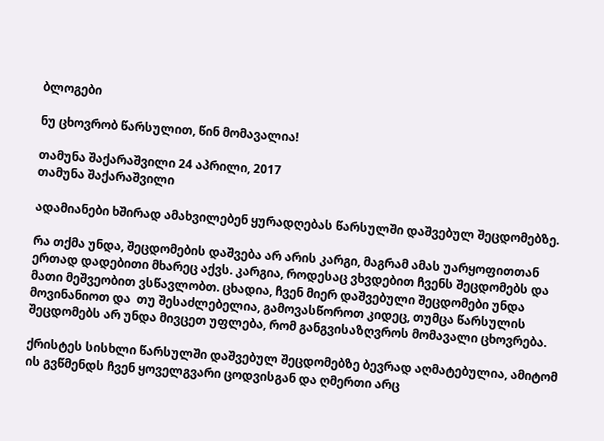ბლოგები

ნუ ცხოვრობ წარსულით, წინ მომავალია!

თამუნა შაქარაშვილი 24 აპრილი, 2017
თამუნა შაქარაშვილი

ადამიანები ხშირად ამახვილებენ ყურადღებას წარსულში დაშვებულ შეცდომებზე.

რა თქმა უნდა, შეცდომების დაშვება არ არის კარგი, მაგრამ ამას უარყოფითთან ერთად დადებითი მხარეც აქვს. კარგია, როდესაც ვხვდებით ჩვენს შეცდომებს და მათი მეშვეობით ვსწავლობთ. ცხადია, ჩვენ მიერ დაშვებული შეცდომები უნდა მოვინანიოთ და  თუ შესაძლებელია, გამოვასწოროთ კიდეც, თუმცა წარსულის შეცდომებს არ უნდა მივცეთ უფლება, რომ განგვისაზღვროს მომავალი ცხოვრება.

ქრისტეს სისხლი წარსულში დაშვებულ შეცდომებზე ბევრად აღმატებულია, ამიტომ ის გვწმენდს ჩვენ ყოველგვარი ცოდვისგან და ღმერთი არც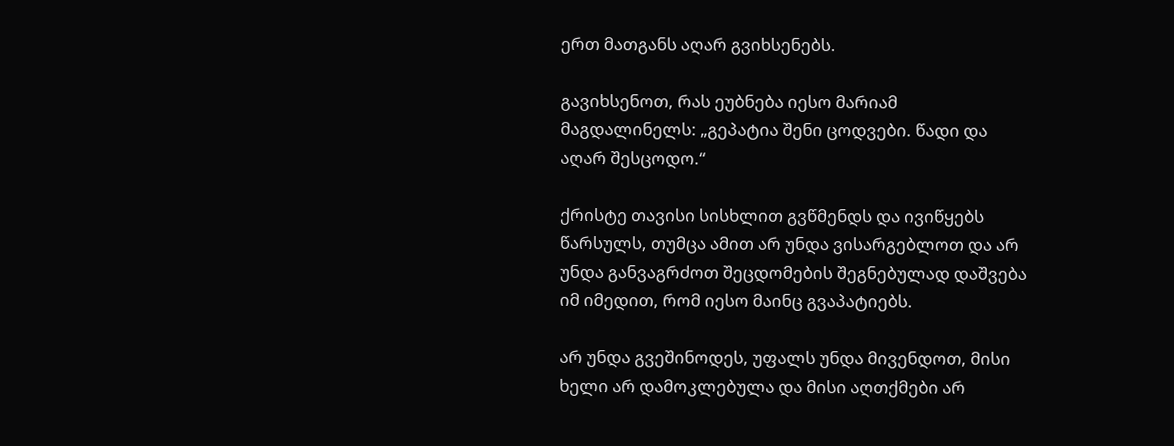ერთ მათგანს აღარ გვიხსენებს.

გავიხსენოთ, რას ეუბნება იესო მარიამ მაგდალინელს: „გეპატია შენი ცოდვები. წადი და აღარ შესცოდო.“

ქრისტე თავისი სისხლით გვწმენდს და ივიწყებს წარსულს, თუმცა ამით არ უნდა ვისარგებლოთ და არ უნდა განვაგრძოთ შეცდომების შეგნებულად დაშვება იმ იმედით, რომ იესო მაინც გვაპატიებს.

არ უნდა გვეშინოდეს, უფალს უნდა მივენდოთ, მისი ხელი არ დამოკლებულა და მისი აღთქმები არ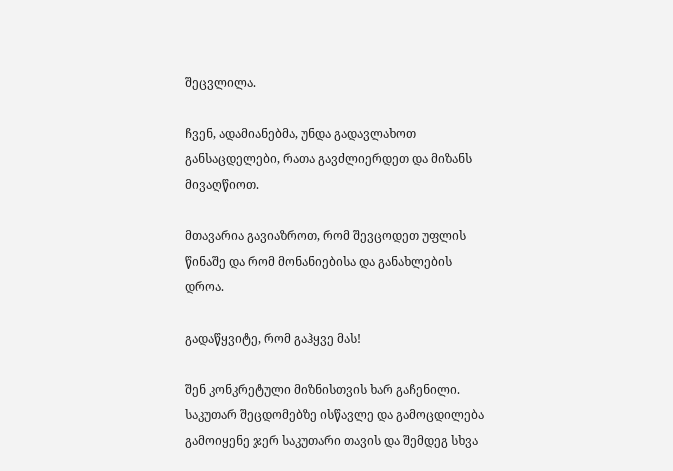შეცვლილა.

ჩვენ, ადამიანებმა, უნდა გადავლახოთ განსაცდელები, რათა გავძლიერდეთ და მიზანს მივაღწიოთ.

მთავარია გავიაზროთ, რომ შევცოდეთ უფლის წინაშე და რომ მონანიებისა და განახლების დროა.

გადაწყვიტე, რომ გაჰყვე მას!

შენ კონკრეტული მიზნისთვის ხარ გაჩენილი. საკუთარ შეცდომებზე ისწავლე და გამოცდილება გამოიყენე ჯერ საკუთარი თავის და შემდეგ სხვა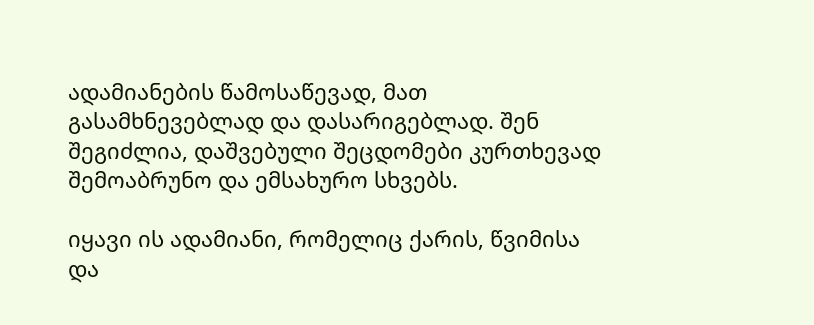ადამიანების წამოსაწევად, მათ გასამხნევებლად და დასარიგებლად. შენ შეგიძლია, დაშვებული შეცდომები კურთხევად შემოაბრუნო და ემსახურო სხვებს.

იყავი ის ადამიანი, რომელიც ქარის, წვიმისა და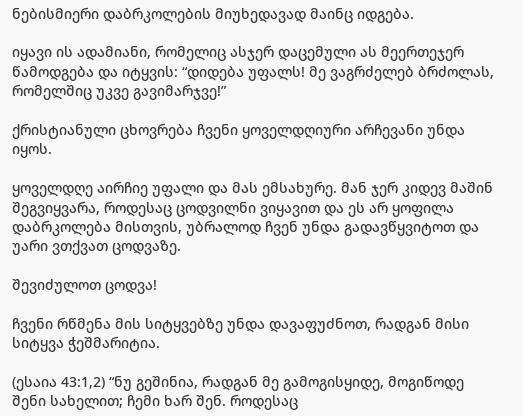ნებისმიერი დაბრკოლების მიუხედავად მაინც იდგება.

იყავი ის ადამიანი, რომელიც ასჯერ დაცემული ას მეერთეჯერ წამოდგება და იტყვის: “დიდება უფალს! მე ვაგრძელებ ბრძოლას, რომელშიც უკვე გავიმარჯვე!”

ქრისტიანული ცხოვრება ჩვენი ყოველდღიური არჩევანი უნდა იყოს.

ყოველდღე აირჩიე უფალი და მას ემსახურე. მან ჯერ კიდევ მაშინ შეგვიყვარა, როდესაც ცოდვილნი ვიყავით და ეს არ ყოფილა დაბრკოლება მისთვის, უბრალოდ ჩვენ უნდა გადავწყვიტოთ და უარი ვთქვათ ცოდვაზე.

შევიძულოთ ცოდვა!

ჩვენი რწმენა მის სიტყვებზე უნდა დავაფუძნოთ, რადგან მისი სიტყვა ჭეშმარიტია.

(ესაია 43:1,2) “ნუ გეშინია, რადგან მე გამოგისყიდე, მოგიწოდე შენი სახელით; ჩემი ხარ შენ. როდესაც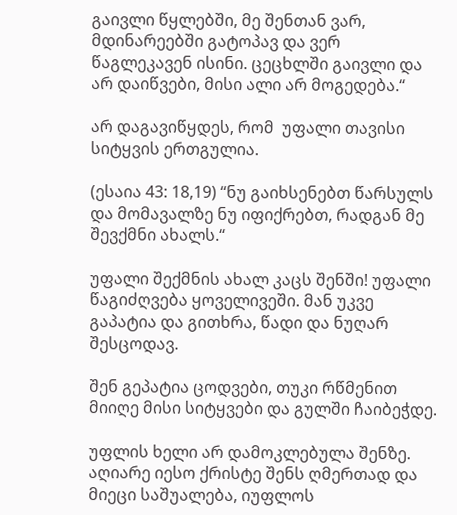გაივლი წყლებში, მე შენთან ვარ, მდინარეებში გატოპავ და ვერ წაგლეკავენ ისინი. ცეცხლში გაივლი და არ დაიწვები, მისი ალი არ მოგედება.“

არ დაგავიწყდეს, რომ  უფალი თავისი სიტყვის ერთგულია.

(ესაია 43: 18,19) “ნუ გაიხსენებთ წარსულს და მომავალზე ნუ იფიქრებთ, რადგან მე შევქმნი ახალს.“

უფალი შექმნის ახალ კაცს შენში! უფალი წაგიძღვება ყოველივეში. მან უკვე გაპატია და გითხრა, წადი და ნუღარ შესცოდავ.

შენ გეპატია ცოდვები, თუკი რწმენით მიიღე მისი სიტყვები და გულში ჩაიბეჭდე.

უფლის ხელი არ დამოკლებულა შენზე. აღიარე იესო ქრისტე შენს ღმერთად და მიეცი საშუალება, იუფლოს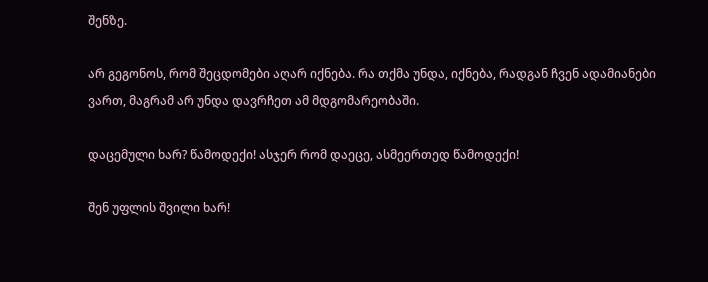შენზე.

არ გეგონოს, რომ შეცდომები აღარ იქნება. რა თქმა უნდა, იქნება, რადგან ჩვენ ადამიანები ვართ, მაგრამ არ უნდა დავრჩეთ ამ მდგომარეობაში.

დაცემული ხარ? წამოდექი! ასჯერ რომ დაეცე, ასმეერთედ წამოდექი!

შენ უფლის შვილი ხარ!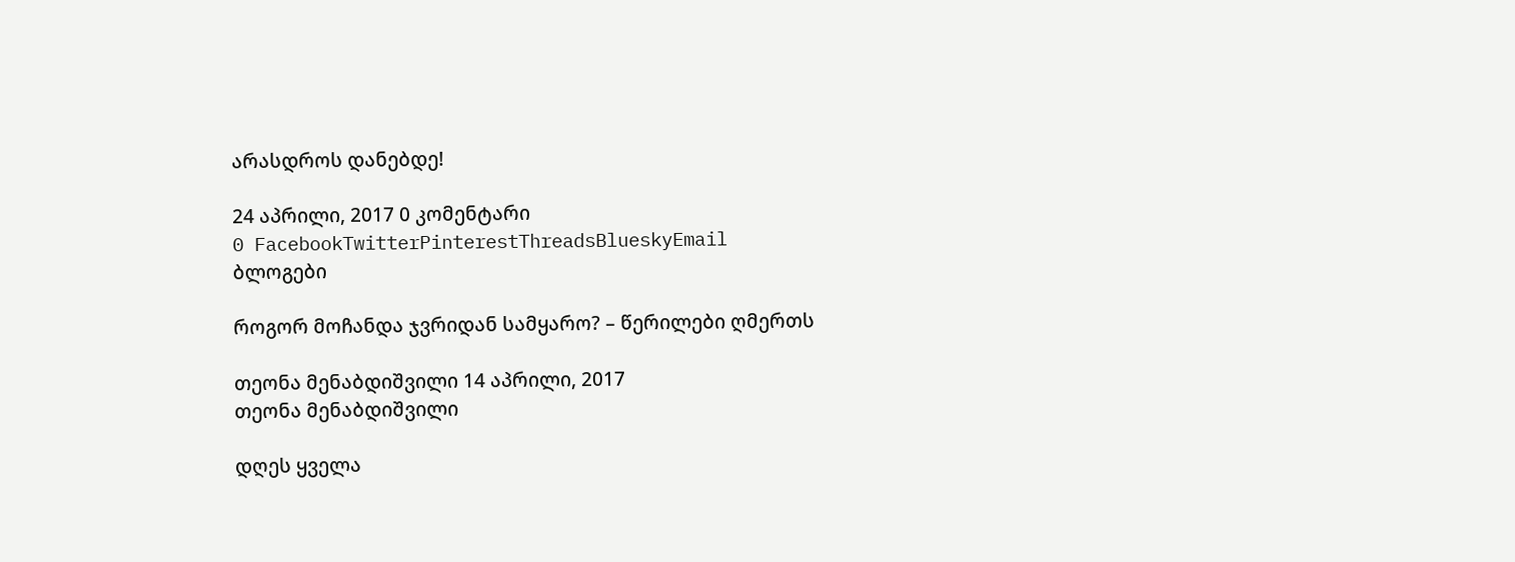არასდროს დანებდე!

24 აპრილი, 2017 0 კომენტარი
0 FacebookTwitterPinterestThreadsBlueskyEmail
ბლოგები

როგორ მოჩანდა ჯვრიდან სამყარო? – წერილები ღმერთს

თეონა მენაბდიშვილი 14 აპრილი, 2017
თეონა მენაბდიშვილი

დღეს ყველა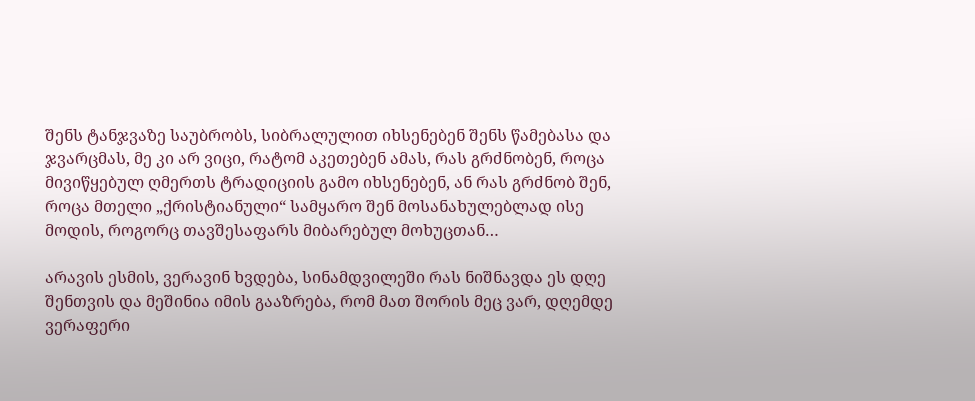შენს ტანჯვაზე საუბრობს, სიბრალულით იხსენებენ შენს წამებასა და ჯვარცმას, მე კი არ ვიცი, რატომ აკეთებენ ამას, რას გრძნობენ, როცა მივიწყებულ ღმერთს ტრადიციის გამო იხსენებენ, ან რას გრძნობ შენ, როცა მთელი „ქრისტიანული“ სამყარო შენ მოსანახულებლად ისე მოდის, როგორც თავშესაფარს მიბარებულ მოხუცთან…

არავის ესმის, ვერავინ ხვდება, სინამდვილეში რას ნიშნავდა ეს დღე შენთვის და მეშინია იმის გააზრება, რომ მათ შორის მეც ვარ, დღემდე ვერაფერი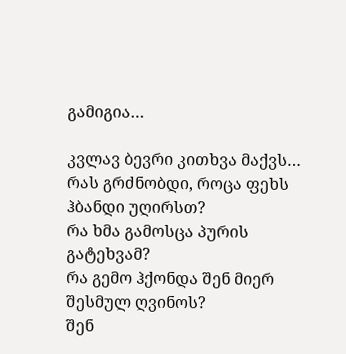გამიგია…

კვლავ ბევრი კითხვა მაქვს…
რას გრძნობდი, როცა ფეხს ჰბანდი უღირსთ?
რა ხმა გამოსცა პურის გატეხვამ?
რა გემო ჰქონდა შენ მიერ შესმულ ღვინოს?
შენ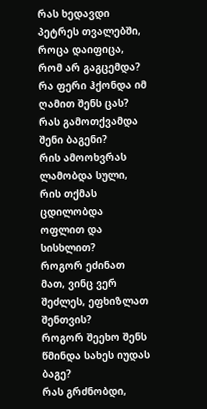რას ხედავდი პეტრეს თვალებში, როცა დაიფიცა, რომ არ გაგცემდა?
რა ფერი ჰქონდა იმ ღამით შენს ცას?
რას გამოთქვამდა შენი ბაგენი?
რის ამოოხვრას ლამობდა სული, რის თქმას ცდილობდა ოფლით და სისხლით?
როგორ ეძინათ მათ, ვინც ვერ შეძლეს, ეფხიზლათ შენთვის?
როგორ შეეხო შენს წმინდა სახეს იუდას ბაგე?
რას გრძნობდი,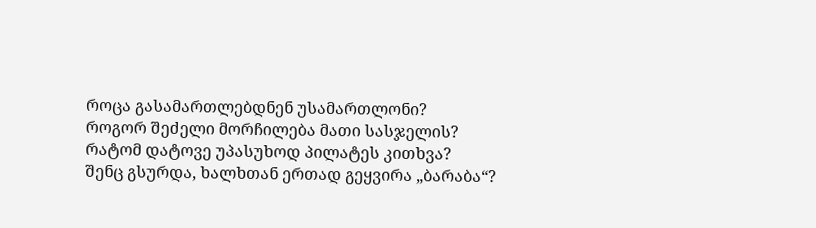როცა გასამართლებდნენ უსამართლონი?
როგორ შეძელი მორჩილება მათი სასჯელის?
რატომ დატოვე უპასუხოდ პილატეს კითხვა?
შენც გსურდა, ხალხთან ერთად გეყვირა „ბარაბა“?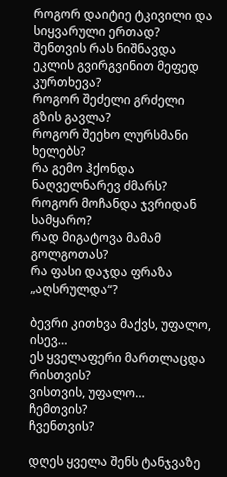როგორ დაიტიე ტკივილი და სიყვარული ერთად?
შენთვის რას ნიშნავდა ეკლის გვირგვინით მეფედ კურთხევა?
როგორ შეძელი გრძელი გზის გავლა?
როგორ შეეხო ლურსმანი ხელებს?
რა გემო ჰქონდა ნაღველნარევ ძმარს?
როგორ მოჩანდა ჯვრიდან სამყარო?
რად მიგატოვა მამამ გოლგოთას?
რა ფასი დაჯდა ფრაზა „აღსრულდა“?

ბევრი კითხვა მაქვს, უფალო, ისევ…
ეს ყველაფერი მართლაცდა რისთვის?
ვისთვის, უფალო…
ჩემთვის?
ჩვენთვის?

დღეს ყველა შენს ტანჯვაზე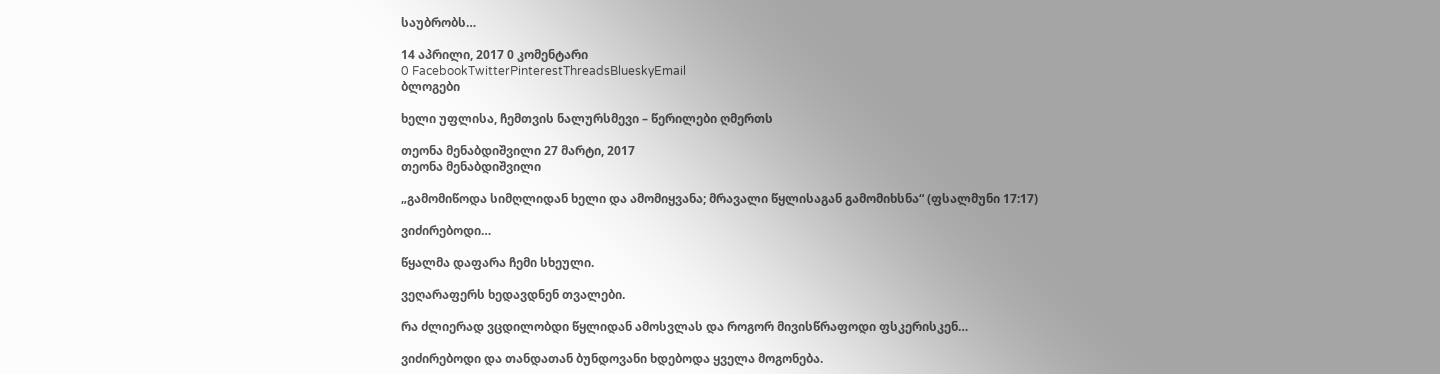საუბრობს…

14 აპრილი, 2017 0 კომენტარი
0 FacebookTwitterPinterestThreadsBlueskyEmail
ბლოგები

ხელი უფლისა, ჩემთვის ნალურსმევი – წერილები ღმერთს

თეონა მენაბდიშვილი 27 მარტი, 2017
თეონა მენაბდიშვილი

„გამომიწოდა სიმღლიდან ხელი და ამომიყვანა; მრავალი წყლისაგან გამომიხსნა“ (ფსალმუნი 17:17)

ვიძირებოდი…

წყალმა დაფარა ჩემი სხეული.

ვეღარაფერს ხედავდნენ თვალები.

რა ძლიერად ვცდილობდი წყლიდან ამოსვლას და როგორ მივისწრაფოდი ფსკერისკენ…

ვიძირებოდი და თანდათან ბუნდოვანი ხდებოდა ყველა მოგონება.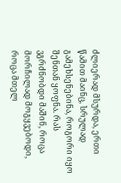ძლიერად მსურდა, ერთი წამით მაინც, სრულად გამეხსენებინა, როგორი იყო შენთან ყოფნა. რას ვგრძნობდი მაშინ, როცა მორჩილად მოგყვებოდი, როცა მთელ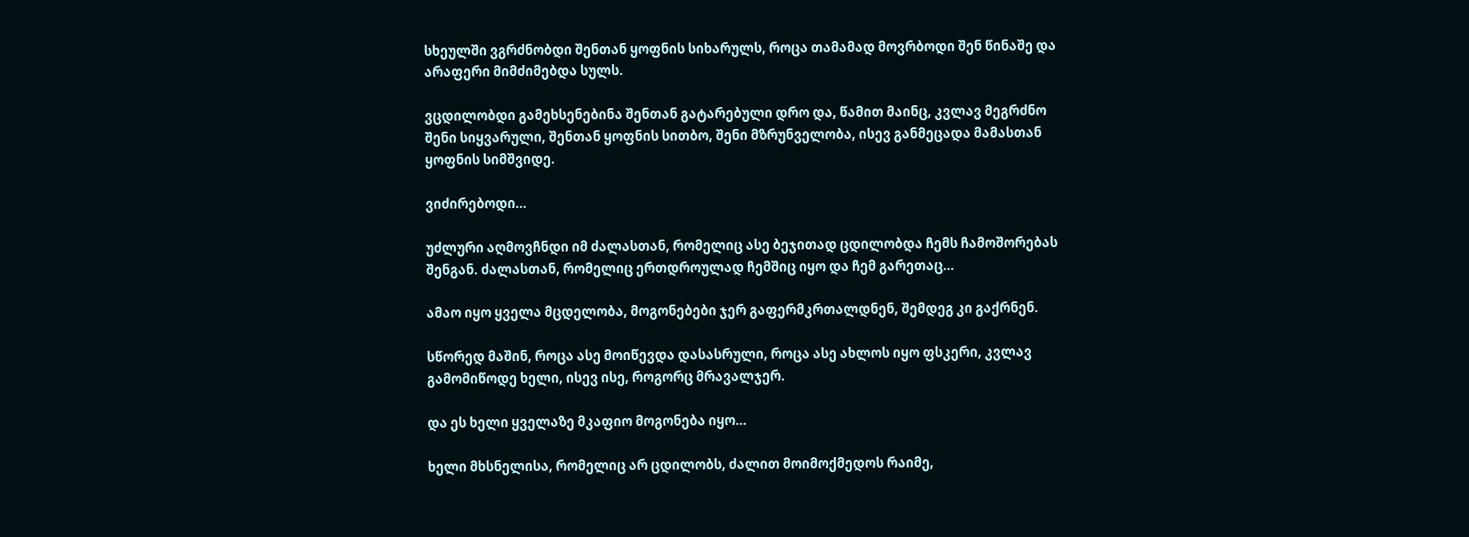სხეულში ვგრძნობდი შენთან ყოფნის სიხარულს, როცა თამამად მოვრბოდი შენ წინაშე და არაფერი მიმძიმებდა სულს.

ვცდილობდი გამეხსენებინა შენთან გატარებული დრო და, წამით მაინც, კვლავ მეგრძნო შენი სიყვარული, შენთან ყოფნის სითბო, შენი მზრუნველობა, ისევ განმეცადა მამასთან ყოფნის სიმშვიდე.

ვიძირებოდი…

უძლური აღმოვჩნდი იმ ძალასთან, რომელიც ასე ბეჯითად ცდილობდა ჩემს ჩამოშორებას შენგან. ძალასთან, რომელიც ერთდროულად ჩემშიც იყო და ჩემ გარეთაც…

ამაო იყო ყველა მცდელობა, მოგონებები ჯერ გაფერმკრთალდნენ, შემდეგ კი გაქრნენ.

სწორედ მაშინ, როცა ასე მოიწევდა დასასრული, როცა ასე ახლოს იყო ფსკერი, კვლავ გამომიწოდე ხელი, ისევ ისე, როგორც მრავალჯერ.

და ეს ხელი ყველაზე მკაფიო მოგონება იყო…

ხელი მხსნელისა, რომელიც არ ცდილობს, ძალით მოიმოქმედოს რაიმე,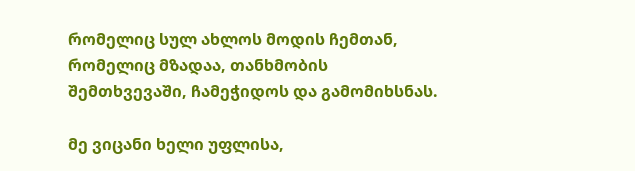რომელიც სულ ახლოს მოდის ჩემთან, რომელიც მზადაა, თანხმობის შემთხვევაში, ჩამეჭიდოს და გამომიხსნას.

მე ვიცანი ხელი უფლისა,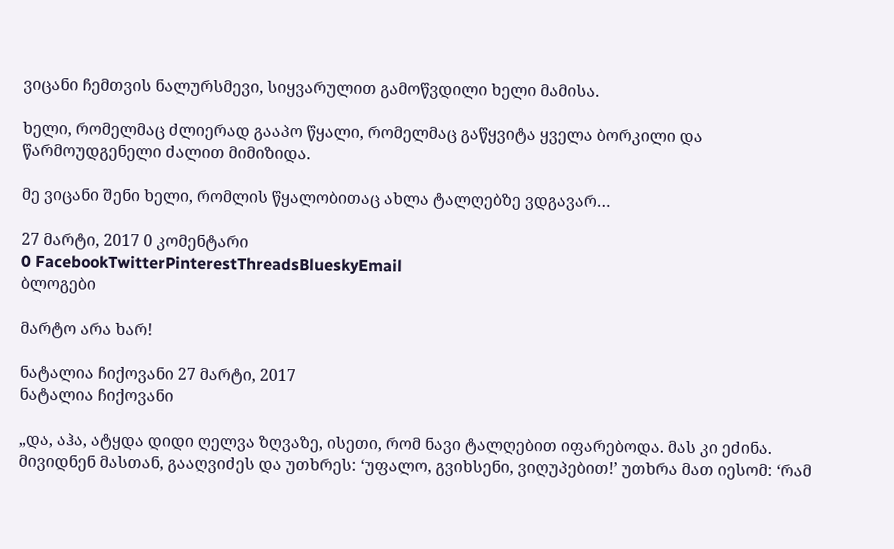ვიცანი ჩემთვის ნალურსმევი, სიყვარულით გამოწვდილი ხელი მამისა.

ხელი, რომელმაც ძლიერად გააპო წყალი, რომელმაც გაწყვიტა ყველა ბორკილი და წარმოუდგენელი ძალით მიმიზიდა.

მე ვიცანი შენი ხელი, რომლის წყალობითაც ახლა ტალღებზე ვდგავარ…

27 მარტი, 2017 0 კომენტარი
0 FacebookTwitterPinterestThreadsBlueskyEmail
ბლოგები

მარტო არა ხარ!

ნატალია ჩიქოვანი 27 მარტი, 2017
ნატალია ჩიქოვანი

„და, აჰა, ატყდა დიდი ღელვა ზღვაზე, ისეთი, რომ ნავი ტალღებით იფარებოდა. მას კი ეძინა. მივიდნენ მასთან, გააღვიძეს და უთხრეს: ‘უფალო, გვიხსენი, ვიღუპებით!’ უთხრა მათ იესომ: ‘რამ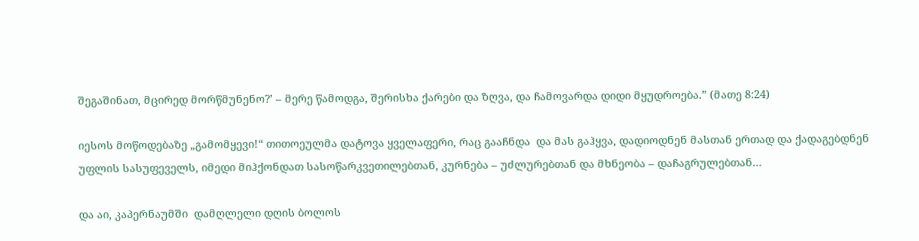შეგაშინათ, მცირედ მორწმუნენო?’ – მერე წამოდგა, შერისხა ქარები და ზღვა, და ჩამოვარდა დიდი მყუდროება.” (მათე 8:24)

იესოს მოწოდებაზე „გამომყევი!“ თითოეულმა დატოვა ყველაფერი, რაც გააჩნდა  და მას გაჰყვა, დადიოდნენ მასთან ერთად და ქადაგებდნენ უფლის სასუფეველს, იმედი მიჰქონდათ სასოწარკვეთილებთან, კურნება – უძლურებთან და მხნეობა – დაჩაგრულებთან…

და აი, კაპერნაუმში  დამღლელი დღის ბოლოს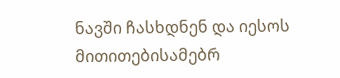ნავში ჩასხდნენ და იესოს მითითებისამებრ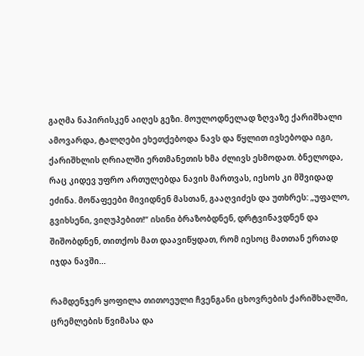გაღმა ნაპირისკენ აიღეს გეზი. მოულოდნელად ზღვაზე ქარიშხალი ამოვარდა, ტალღები ეხეთქებოდა ნავს და წყლით ივსებოდა იგი, ქარიშხლის ღრიალში ერთმანეთის ხმა ძლივს ესმოდათ. ბნელოდა, რაც კიდევ უფრო ართულებდა ნავის მართვას, იესოს კი მშვიდად ეძინა. მოწაფეები მივიდნენ მასთან, გააღვიძეს და უთხრეს: „უფალო, გვიხსენი, ვიღუპებით!“ ისინი ბრაზობდნენ, დრტვინავდნენ და შიშობდნენ, თითქოს მათ დაავიწყდათ, რომ იესოც მათთან ერთად იჯდა ნავში…

რამდენჯერ ყოფილა თითოეული ჩვენგანი ცხოვრების ქარიშხალში, ცრემლების წვიმასა და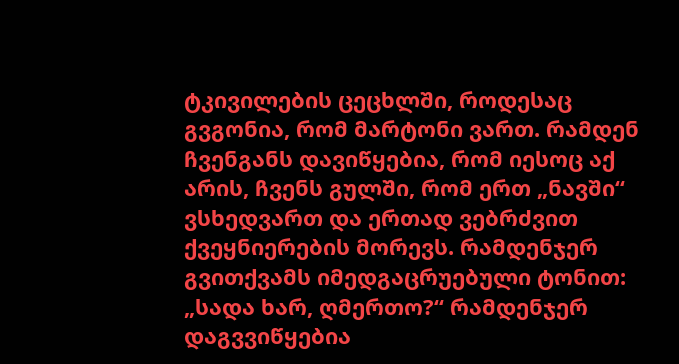ტკივილების ცეცხლში, როდესაც გვგონია, რომ მარტონი ვართ. რამდენ ჩვენგანს დავიწყებია, რომ იესოც აქ არის, ჩვენს გულში, რომ ერთ „ნავში“ ვსხედვართ და ერთად ვებრძვით ქვეყნიერების მორევს. რამდენჯერ გვითქვამს იმედგაცრუებული ტონით: „სადა ხარ, ღმერთო?“ რამდენჯერ დაგვვიწყებია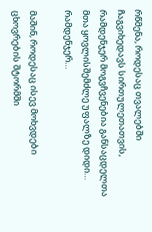რწმენა, როდესაც თვალებში ჩაგვიხედავს სირთულეთათვის, რამდენჯერ მოგვჩვენებია განსაცდელთა მთა ყოვლისშემძლე უფალზე დიდი… რამდენჯერ…

მაშინ, როდესაც ისევ მოხვდები ცხოვრების შტორმში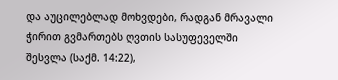და აუცილებლად მოხვდები, რადგან მრავალი ჭირით გვმართებს ღვთის სასუფეველში შესვლა (საქმ. 14:22),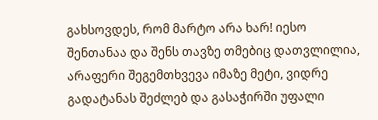გახსოვდეს, რომ მარტო არა ხარ! იესო შენთანაა და შენს თავზე თმებიც დათვლილია, არაფერი შეგემთხვევა იმაზე მეტი, ვიდრე გადატანას შეძლებ და გასაჭირში უფალი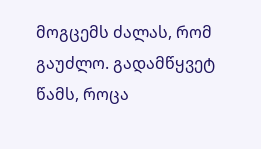მოგცემს ძალას, რომ გაუძლო. გადამწყვეტ წამს, როცა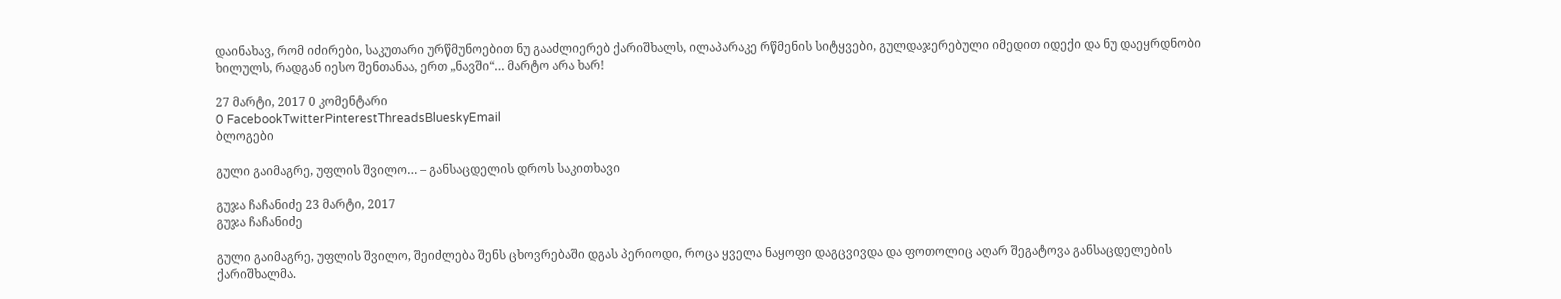დაინახავ, რომ იძირები, საკუთარი ურწმუნოებით ნუ გააძლიერებ ქარიშხალს, ილაპარაკე რწმენის სიტყვები, გულდაჯერებული იმედით იდექი და ნუ დაეყრდნობი ხილულს, რადგან იესო შენთანაა, ერთ „ნავში“… მარტო არა ხარ!

27 მარტი, 2017 0 კომენტარი
0 FacebookTwitterPinterestThreadsBlueskyEmail
ბლოგები

გული გაიმაგრე, უფლის შვილო… – განსაცდელის დროს საკითხავი

გუჯა ჩაჩანიძე 23 მარტი, 2017
გუჯა ჩაჩანიძე

გული გაიმაგრე, უფლის შვილო, შეიძლება შენს ცხოვრებაში დგას პერიოდი, როცა ყველა ნაყოფი დაგცვივდა და ფოთოლიც აღარ შეგატოვა განსაცდელების ქარიშხალმა.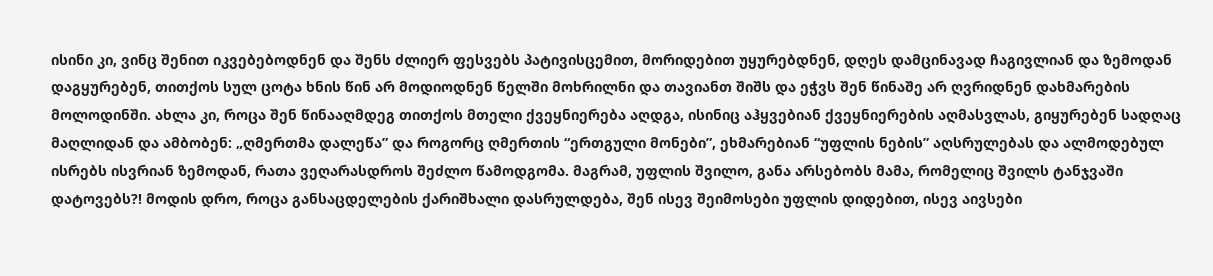ისინი კი, ვინც შენით იკვებებოდნენ და შენს ძლიერ ფესვებს პატივისცემით, მორიდებით უყურებდნენ, დღეს დამცინავად ჩაგივლიან და ზემოდან დაგყურებენ, თითქოს სულ ცოტა ხნის წინ არ მოდიოდნენ წელში მოხრილნი და თავიანთ შიშს და ეჭვს შენ წინაშე არ ღვრიდნენ დახმარების მოლოდინში. ახლა კი, როცა შენ წინააღმდეგ თითქოს მთელი ქვეყნიერება აღდგა, ისინიც აჰყვებიან ქვეყნიერების აღმასვლას, გიყურებენ სადღაც მაღლიდან და ამბობენ: „ღმერთმა დალეწა” და როგორც ღმერთის “ერთგული მონები”, ეხმარებიან “უფლის ნების” აღსრულებას და ალმოდებულ ისრებს ისვრიან ზემოდან, რათა ვეღარასდროს შეძლო წამოდგომა. მაგრამ, უფლის შვილო, განა არსებობს მამა, რომელიც შვილს ტანჯვაში დატოვებს?! მოდის დრო, როცა განსაცდელების ქარიშხალი დასრულდება, შენ ისევ შეიმოსები უფლის დიდებით, ისევ აივსები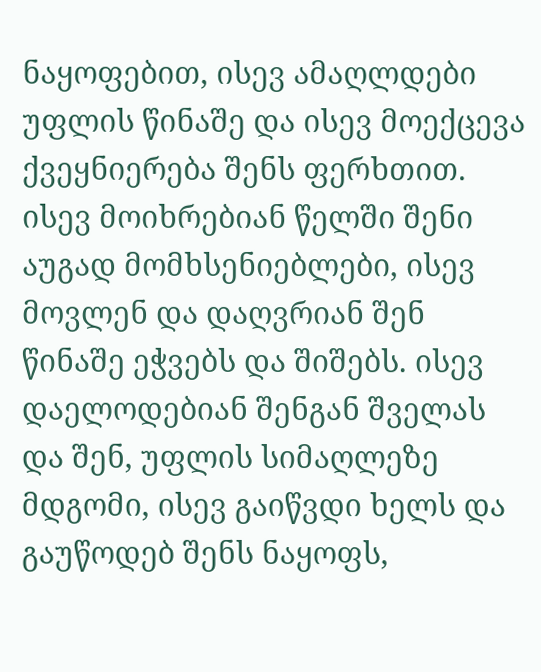ნაყოფებით, ისევ ამაღლდები უფლის წინაშე და ისევ მოექცევა ქვეყნიერება შენს ფერხთით. ისევ მოიხრებიან წელში შენი აუგად მომხსენიებლები, ისევ მოვლენ და დაღვრიან შენ წინაშე ეჭვებს და შიშებს. ისევ დაელოდებიან შენგან შველას და შენ, უფლის სიმაღლეზე მდგომი, ისევ გაიწვდი ხელს და გაუწოდებ შენს ნაყოფს,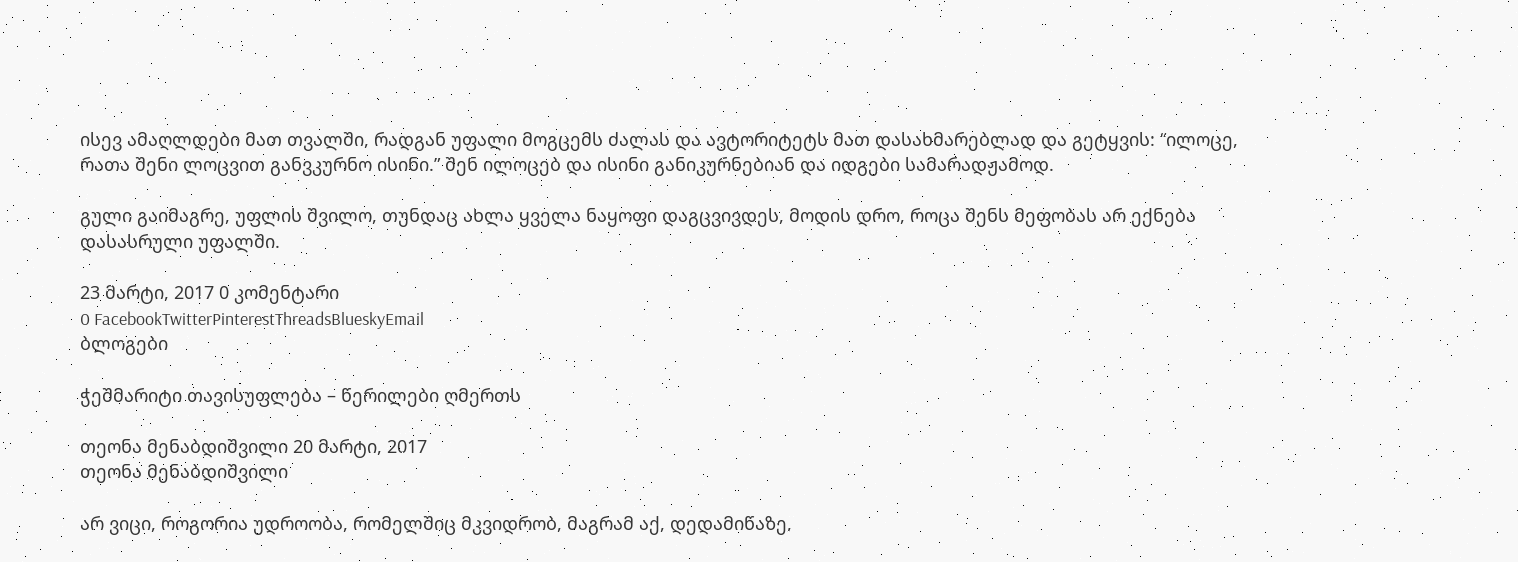ისევ ამაღლდები მათ თვალში, რადგან უფალი მოგცემს ძალას და ავტორიტეტს მათ დასახმარებლად და გეტყვის: “ილოცე, რათა შენი ლოცვით განვკურნო ისინი.” შენ ილოცებ და ისინი განიკურნებიან და იდგები სამარადჟამოდ.

გული გაიმაგრე, უფლის შვილო, თუნდაც ახლა ყველა ნაყოფი დაგცვივდეს, მოდის დრო, როცა შენს მეფობას არ ექნება დასასრული უფალში.

23 მარტი, 2017 0 კომენტარი
0 FacebookTwitterPinterestThreadsBlueskyEmail
ბლოგები

ჭეშმარიტი თავისუფლება – წერილები ღმერთს

თეონა მენაბდიშვილი 20 მარტი, 2017
თეონა მენაბდიშვილი

არ ვიცი, როგორია უდროობა, რომელშიც მკვიდრობ, მაგრამ აქ, დედამიწაზე,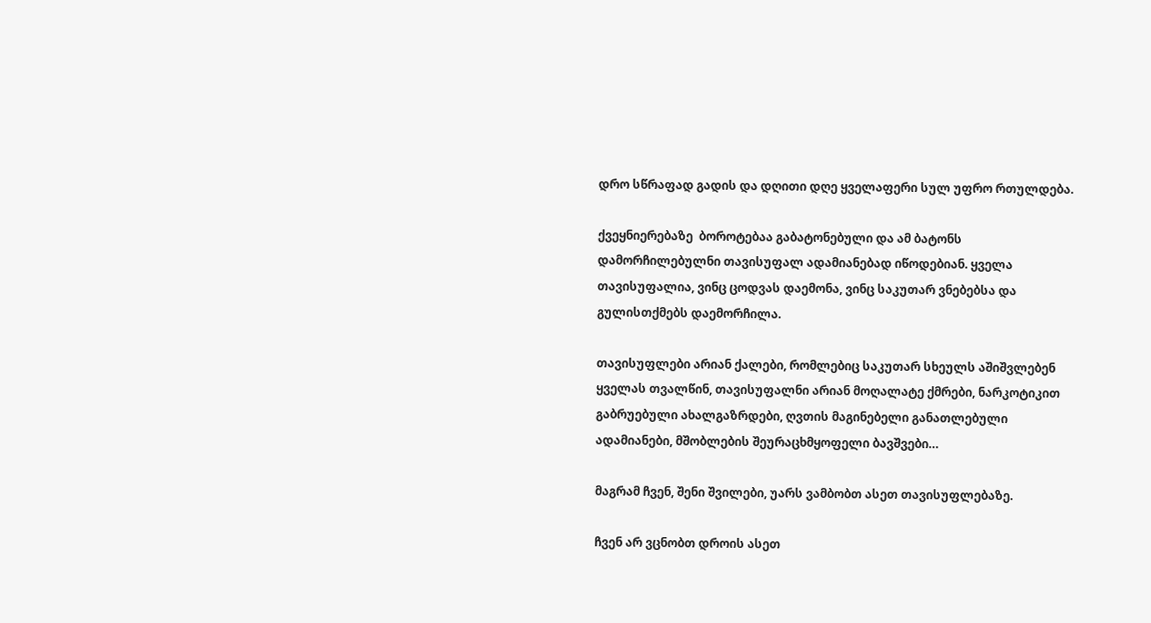დრო სწრაფად გადის და დღითი დღე ყველაფერი სულ უფრო რთულდება.

ქვეყნიერებაზე  ბოროტებაა გაბატონებული და ამ ბატონს დამორჩილებულნი თავისუფალ ადამიანებად იწოდებიან. ყველა თავისუფალია, ვინც ცოდვას დაემონა, ვინც საკუთარ ვნებებსა და გულისთქმებს დაემორჩილა.

თავისუფლები არიან ქალები, რომლებიც საკუთარ სხეულს აშიშვლებენ ყველას თვალწინ, თავისუფალნი არიან მოღალატე ქმრები, ნარკოტიკით  გაბრუებული ახალგაზრდები, ღვთის მაგინებელი განათლებული ადამიანები, მშობლების შეურაცხმყოფელი ბავშვები…

მაგრამ ჩვენ, შენი შვილები, უარს ვამბობთ ასეთ თავისუფლებაზე.

ჩვენ არ ვცნობთ დროის ასეთ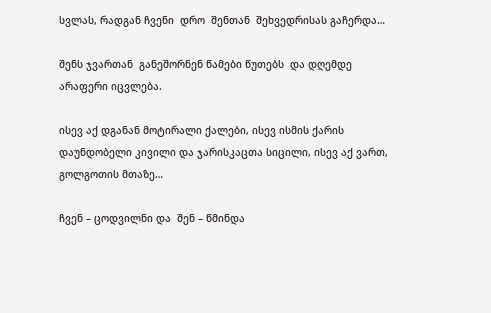სვლას, რადგან ჩვენი  დრო  შენთან  შეხვედრისას გაჩერდა…

შენს ჯვართან  განეშორნენ წამები წუთებს  და დღემდე არაფერი იცვლება.

ისევ აქ დგანან მოტირალი ქალები, ისევ ისმის ქარის დაუნდობელი კივილი და ჯარისკაცთა სიცილი, ისევ აქ ვართ, გოლგოთის მთაზე…

ჩვენ – ცოდვილნი და  შენ – წმინდა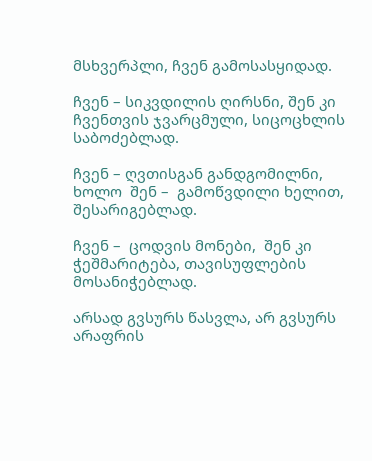მსხვერპლი, ჩვენ გამოსასყიდად.

ჩვენ – სიკვდილის ღირსნი, შენ კი ჩვენთვის ჯვარცმული, სიცოცხლის საბოძებლად.

ჩვენ – ღვთისგან განდგომილნი, ხოლო  შენ –  გამოწვდილი ხელით, შესარიგებლად.

ჩვენ –  ცოდვის მონები,  შენ კი ჭეშმარიტება, თავისუფლების მოსანიჭებლად.

არსად გვსურს წასვლა, არ გვსურს არაფრის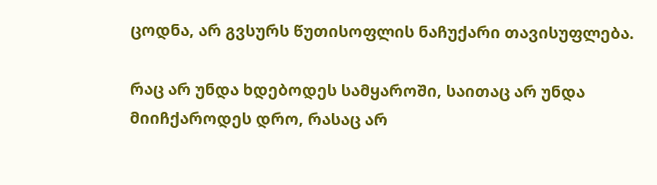ცოდნა, არ გვსურს წუთისოფლის ნაჩუქარი თავისუფლება.

რაც არ უნდა ხდებოდეს სამყაროში, საითაც არ უნდა მიიჩქაროდეს დრო, რასაც არ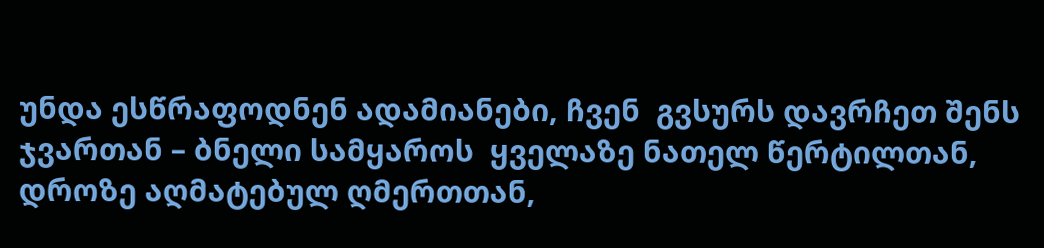უნდა ესწრაფოდნენ ადამიანები, ჩვენ  გვსურს დავრჩეთ შენს ჯვართან – ბნელი სამყაროს  ყველაზე ნათელ წერტილთან, დროზე აღმატებულ ღმერთთან,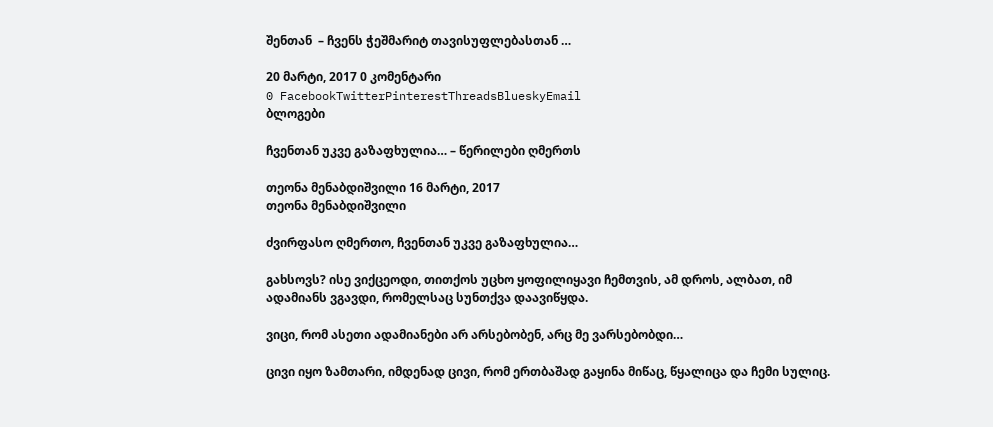შენთან  – ჩვენს ჭეშმარიტ თავისუფლებასთან …

20 მარტი, 2017 0 კომენტარი
0 FacebookTwitterPinterestThreadsBlueskyEmail
ბლოგები

ჩვენთან უკვე გაზაფხულია… – წერილები ღმერთს

თეონა მენაბდიშვილი 16 მარტი, 2017
თეონა მენაბდიშვილი

ძვირფასო ღმერთო, ჩვენთან უკვე გაზაფხულია…

გახსოვს? ისე ვიქცეოდი, თითქოს უცხო ყოფილიყავი ჩემთვის, ამ დროს, ალბათ, იმ ადამიანს ვგავდი, რომელსაც სუნთქვა დაავიწყდა.

ვიცი, რომ ასეთი ადამიანები არ არსებობენ, არც მე ვარსებობდი…

ცივი იყო ზამთარი, იმდენად ცივი, რომ ერთბაშად გაყინა მიწაც, წყალიცა და ჩემი სულიც.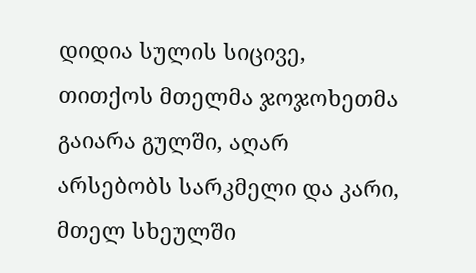დიდია სულის სიცივე, თითქოს მთელმა ჯოჯოხეთმა გაიარა გულში, აღარ არსებობს სარკმელი და კარი, მთელ სხეულში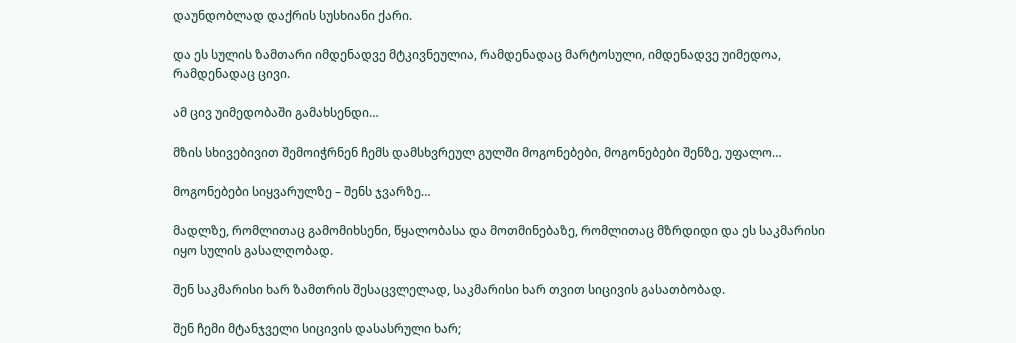დაუნდობლად დაქრის სუსხიანი ქარი.

და ეს სულის ზამთარი იმდენადვე მტკივნეულია, რამდენადაც მარტოსული, იმდენადვე უიმედოა, რამდენადაც ცივი.

ამ ცივ უიმედობაში გამახსენდი…

მზის სხივებივით შემოიჭრნენ ჩემს დამსხვრეულ გულში მოგონებები, მოგონებები შენზე, უფალო…

მოგონებები სიყვარულზე – შენს ჯვარზე…

მადლზე, რომლითაც გამომიხსენი, წყალობასა და მოთმინებაზე, რომლითაც მზრდიდი და ეს საკმარისი იყო სულის გასალღობად.

შენ საკმარისი ხარ ზამთრის შესაცვლელად, საკმარისი ხარ თვით სიცივის გასათბობად.

შენ ჩემი მტანჯველი სიცივის დასასრული ხარ;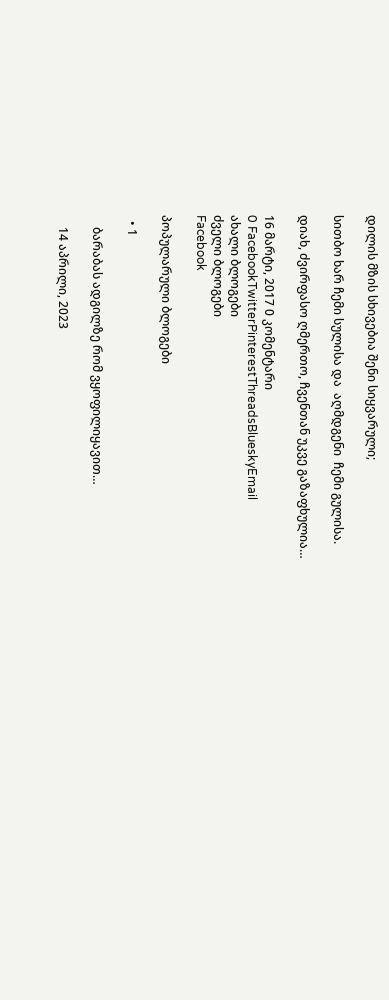დილის მზის სხივებია შენი სიყვარული;

სითბო ხარ ჩემი სულისა და  აღმდგენი  ჩემი გულისა.

დიახ, ძვირფასო ღმერთო, ჩვენთან უკვე გაზაფხულია…

16 მარტი, 2017 0 კომენტარი
0 FacebookTwitterPinterestThreadsBlueskyEmail
ახალი ბლოგები
ძველი ბლოგები
Facebook

პოპულარული ბლოგები

  • 1

    ბარაბას ადგილზე რომ ვყოფილიყავით…

    14 აპრილი, 2023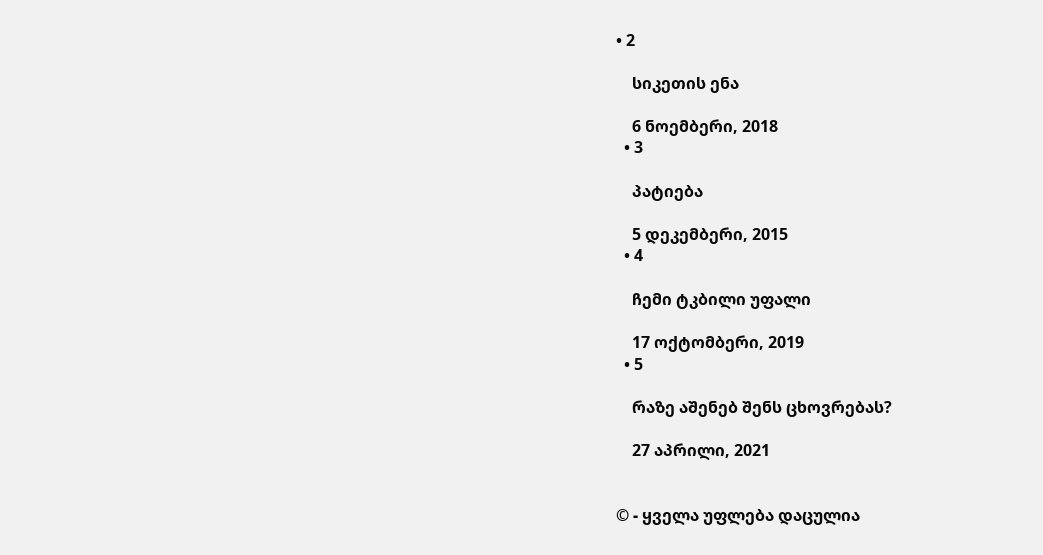• 2

    სიკეთის ენა

    6 ნოემბერი, 2018
  • 3

    პატიება

    5 დეკემბერი, 2015
  • 4

    ჩემი ტკბილი უფალი

    17 ოქტომბერი, 2019
  • 5

    რაზე აშენებ შენს ცხოვრებას?

    27 აპრილი, 2021


© - ყველა უფლება დაცულია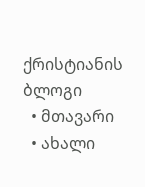ქრისტიანის ბლოგი
  • მთავარი
  • ახალი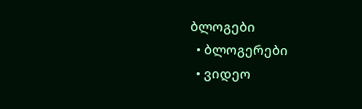ბლოგები
  • ბლოგერები
  • ვიდეო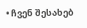• ჩვენ შესახებ